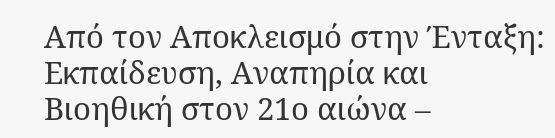Από τον Αποκλεισμό στην Ένταξη: Εκπαίδευση, Αναπηρία και Βιοηθική στον 21ο αιώνα –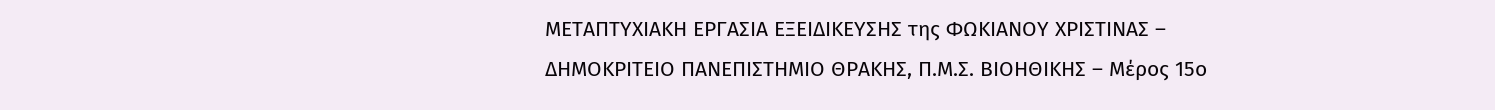ΜΕΤΑΠΤΥΧΙΑΚΗ ΕΡΓΑΣΙΑ ΕΞΕΙΔΙΚΕΥΣΗΣ της ΦΩΚΙΑΝΟΥ ΧΡΙΣΤΙΝΑΣ – ΔΗΜΟΚΡΙΤΕΙΟ ΠΑΝΕΠΙΣΤΗΜΙΟ ΘΡΑΚΗΣ, Π.Μ.Σ. ΒΙΟΗΘΙΚΗΣ – Μέρος 15ο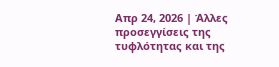Απρ 24, 2026 | Άλλες προσεγγίσεις της τυφλότητας και της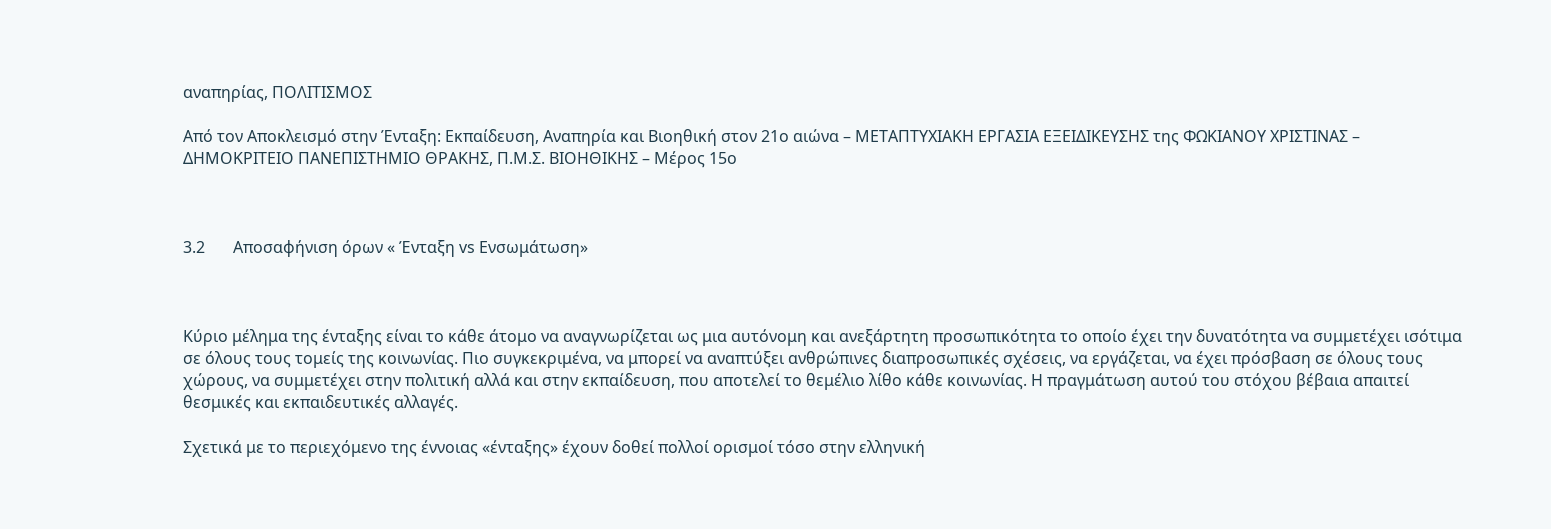αναπηρίας, ΠΟΛΙΤΙΣΜΟΣ

Από τον Αποκλεισμό στην Ένταξη: Εκπαίδευση, Αναπηρία και Βιοηθική στον 21ο αιώνα – ΜΕΤΑΠΤΥΧΙΑΚΗ ΕΡΓΑΣΙΑ ΕΞΕΙΔΙΚΕΥΣΗΣ της ΦΩΚΙΑΝΟΥ ΧΡΙΣΤΙΝΑΣ – ΔΗΜΟΚΡΙΤΕΙΟ ΠΑΝΕΠΙΣΤΗΜΙΟ ΘΡΑΚΗΣ, Π.Μ.Σ. ΒΙΟΗΘΙΚΗΣ – Μέρος 15ο



3.2       Αποσαφήνιση όρων « Ένταξη vs Ενσωμάτωση»



Κύριο μέλημα της ένταξης είναι το κάθε άτομο να αναγνωρίζεται ως μια αυτόνομη και ανεξάρτητη προσωπικότητα το οποίο έχει την δυνατότητα να συμμετέχει ισότιμα σε όλους τους τομείς της κοινωνίας. Πιο συγκεκριμένα, να μπορεί να αναπτύξει ανθρώπινες διαπροσωπικές σχέσεις, να εργάζεται, να έχει πρόσβαση σε όλους τους χώρους, να συμμετέχει στην πολιτική αλλά και στην εκπαίδευση, που αποτελεί το θεμέλιο λίθο κάθε κοινωνίας. Η πραγμάτωση αυτού του στόχου βέβαια απαιτεί θεσμικές και εκπαιδευτικές αλλαγές.

Σχετικά με το περιεχόμενο της έννοιας «ένταξης» έχουν δοθεί πολλοί ορισμοί τόσο στην ελληνική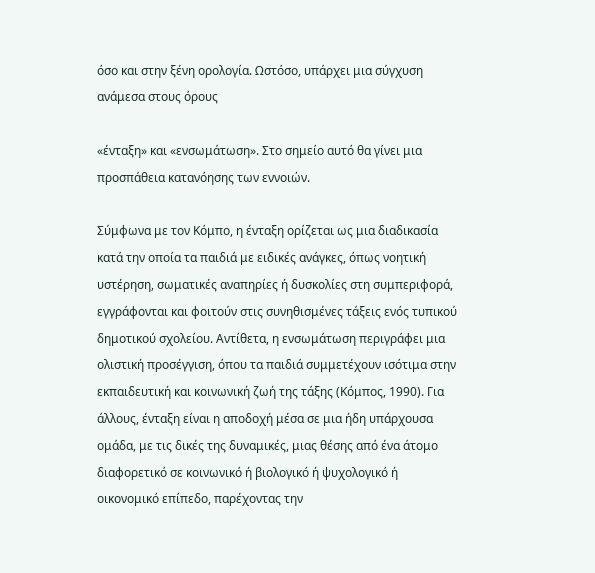όσο και στην ξένη ορολογία. Ωστόσο, υπάρχει μια σύγχυση ανάμεσα στους όρους

«ένταξη» και «ενσωμάτωση». Στο σημείο αυτό θα γίνει μια προσπάθεια κατανόησης των εννοιών.

Σύμφωνα με τον Κόμπο, η ένταξη ορίζεται ως μια διαδικασία κατά την οποία τα παιδιά με ειδικές ανάγκες, όπως νοητική υστέρηση, σωματικές αναπηρίες ή δυσκολίες στη συμπεριφορά, εγγράφονται και φοιτούν στις συνηθισμένες τάξεις ενός τυπικού δημοτικού σχολείου. Αντίθετα, η ενσωμάτωση περιγράφει μια ολιστική προσέγγιση, όπου τα παιδιά συμμετέχουν ισότιμα στην εκπαιδευτική και κοινωνική ζωή της τάξης (Κόμπος, 1990). Για άλλους, ένταξη είναι η αποδοχή μέσα σε μια ήδη υπάρχουσα ομάδα, με τις δικές της δυναμικές, μιας θέσης από ένα άτομο διαφορετικό σε κοινωνικό ή βιολογικό ή ψυχολογικό ή οικονομικό επίπεδο, παρέχοντας την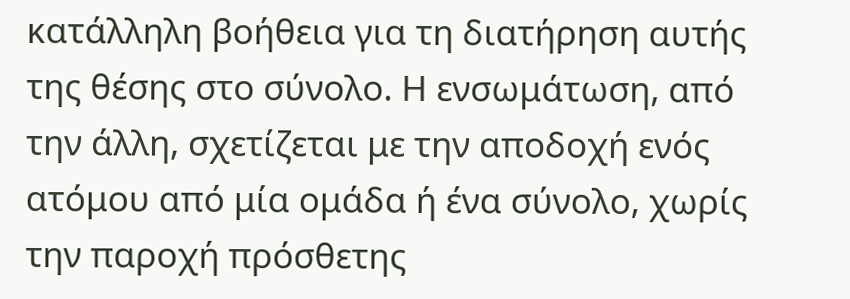κατάλληλη βοήθεια για τη διατήρηση αυτής της θέσης στο σύνολο. Η ενσωμάτωση, από την άλλη, σχετίζεται με την αποδοχή ενός ατόμου από μία ομάδα ή ένα σύνολο, χωρίς την παροχή πρόσθετης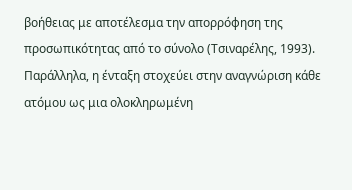βοήθειας με αποτέλεσμα την απορρόφηση της προσωπικότητας από το σύνολο (Τσιναρέλης, 1993). Παράλληλα, η ένταξη στοχεύει στην αναγνώριση κάθε ατόμου ως μια ολοκληρωμένη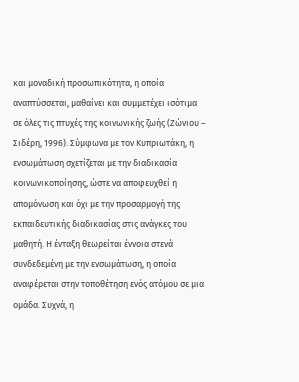και μοναδική προσωπικότητα, η οποία αναπτύσσεται, μαθαίνει και συμμετέχει ισότιμα σε όλες τις πτυχές της κοινωνικής ζωής (Ζώνιου – Σιδέρη, 1996). Σύμφωνα με τον Κυπριωτάκη, η ενσωμάτωση σχετίζεται με την διαδικασία κοινωνικοποίησης, ώστε να αποφευχθεί η απομόνωση και όχι με την προσαρμογή της εκπαιδευτικής διαδικασίας στις ανάγκες του μαθητή. Η ένταξη θεωρείται έννοια στενά συνδεδεμένη με την ενσωμάτωση, η οποία αναφέρεται στην τοποθέτηση ενός ατόμου σε μια ομάδα. Συχνά, η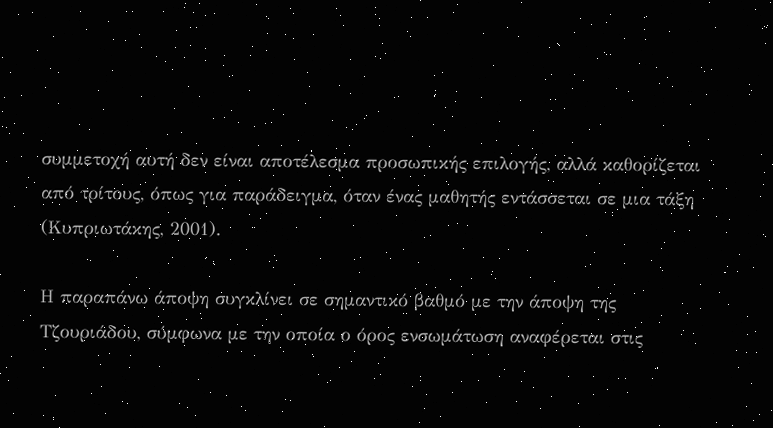συμμετοχή αυτή δεν είναι αποτέλεσμα προσωπικής επιλογής, αλλά καθορίζεται από τρίτους, όπως για παράδειγμα, όταν ένας μαθητής εντάσσεται σε μια τάξη (Κυπριωτάκης, 2001).

Η παραπάνω άποψη συγκλίνει σε σημαντικό βαθμό με την άποψη της Τζουριάδου, σύμφωνα με την οποία ο όρος ενσωμάτωση αναφέρεται στις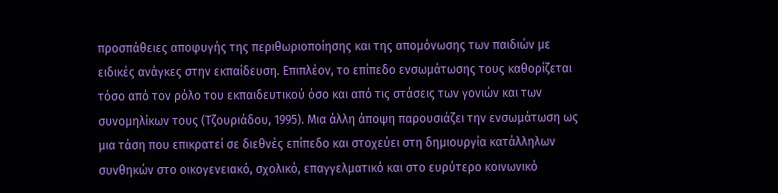προσπάθειες αποφυγής της περιθωριοποίησης και της απομόνωσης των παιδιών με ειδικές ανάγκες στην εκπαίδευση. Επιπλέον, το επίπεδο ενσωμάτωσης τους καθορίζεται τόσο από τον ρόλο του εκπαιδευτικού όσο και από τις στάσεις των γονιών και των συνομηλίκων τους (Τζουριάδου, 1995). Μια άλλη άποψη παρουσιάζει την ενσωμάτωση ως μια τάση που επικρατεί σε διεθνές επίπεδο και στοχεύει στη δημιουργία κατάλληλων συνθηκών στο οικογενειακό, σχολικό, επαγγελματικό και στο ευρύτερο κοινωνικό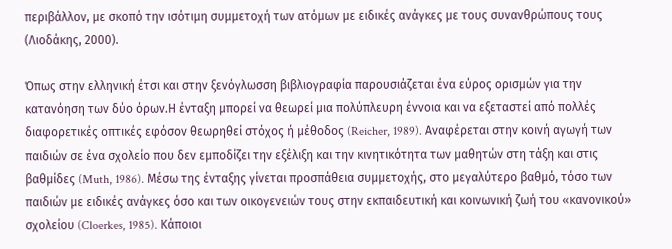περιβάλλον, με σκοπό την ισότιμη συμμετοχή των ατόμων με ειδικές ανάγκες με τους συνανθρώπους τους (Λιοδάκης, 2000).

Όπως στην ελληνική έτσι και στην ξενόγλωσση βιβλιογραφία παρουσιάζεται ένα εύρος ορισμών για την κατανόηση των δύο όρων.Η ένταξη μπορεί να θεωρεί μια πολύπλευρη έννοια και να εξεταστεί από πολλές διαφορετικές οπτικές εφόσον θεωρηθεί στόχος ή μέθοδος (Reicher, 1989). Αναφέρεται στην κοινή αγωγή των παιδιών σε ένα σχολείο που δεν εμποδίζει την εξέλιξη και την κινητικότητα των μαθητών στη τάξη και στις βαθμίδες (Muth, 1986). Μέσω της ένταξης γίνεται προσπάθεια συμμετοχής, στο μεγαλύτερο βαθμό, τόσο των παιδιών με ειδικές ανάγκες όσο και των οικογενειών τους στην εκπαιδευτική και κοινωνική ζωή του «κανονικού» σχολείου (Cloerkes, 1985). Κάποιοι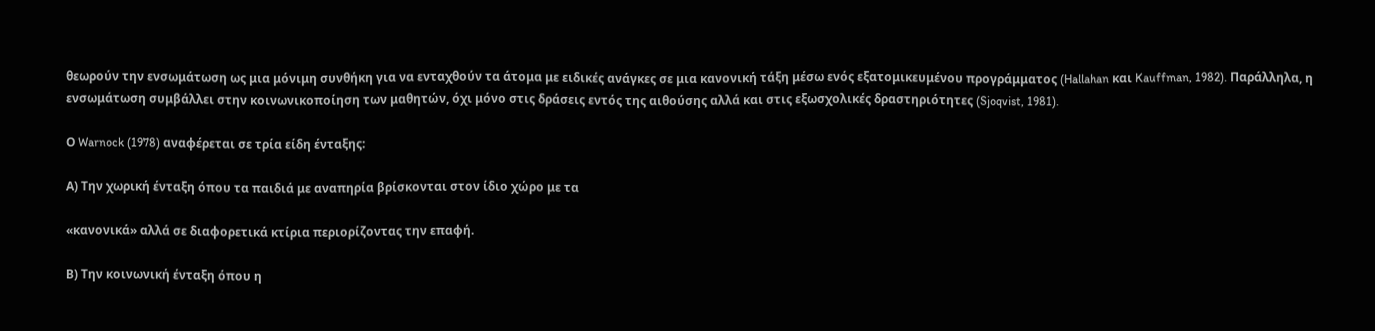θεωρούν την ενσωμάτωση ως μια μόνιμη συνθήκη για να ενταχθούν τα άτομα με ειδικές ανάγκες σε μια κανονική τάξη μέσω ενός εξατομικευμένου προγράμματος (Hallahan και Kauffman, 1982). Παράλληλα, η ενσωμάτωση συμβάλλει στην κοινωνικοποίηση των μαθητών, όχι μόνο στις δράσεις εντός της αιθούσης αλλά και στις εξωσχολικές δραστηριότητες (Sjoqvist, 1981).

Ο Warnock (1978) αναφέρεται σε τρία είδη ένταξης:

Α) Την χωρική ένταξη όπου τα παιδιά με αναπηρία βρίσκονται στον ίδιο χώρο με τα

«κανονικά» αλλά σε διαφορετικά κτίρια περιορίζοντας την επαφή.

Β) Την κοινωνική ένταξη όπου η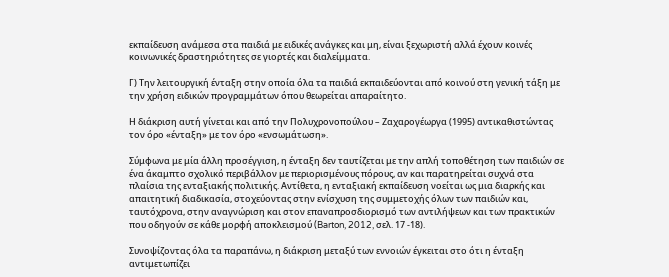εκπαίδευση ανάμεσα στα παιδιά με ειδικές ανάγκες και μη, είναι ξεχωριστή αλλά έχουν κοινές κοινωνικές δραστηριότητες σε γιορτές και διαλείμματα.

Γ) Την λειτουργική ένταξη στην οποία όλα τα παιδιά εκπαιδεύονται από κοινού στη γενική τάξη με την χρήση ειδικών προγραμμάτων όπου θεωρείται απαραίτητο.

Η διάκριση αυτή γίνεται και από την Πολυχρονοπούλου – Ζαχαρογέωργα (1995) αντικαθιστώντας τον όρο «ένταξη» με τον όρο «ενσωμάτωση».

Σύμφωνα με μία άλλη προσέγγιση, η ένταξη δεν ταυτίζεται με την απλή τοποθέτηση των παιδιών σε ένα άκαμπτο σχολικό περιβάλλον με περιορισμένους πόρους, αν και παρατηρείται συχνά στα πλαίσια της ενταξιακής πολιτικής. Αντίθετα, η ενταξιακή εκπαίδευση νοείται ως μια διαρκής και απαιτητική διαδικασία, στοχεύοντας στην ενίσχυση της συμμετοχής όλων των παιδιών και, ταυτόχρονα, στην αναγνώριση και στον επαναπροσδιορισμό των αντιλήψεων και των πρακτικών που οδηγούν σε κάθε μορφή αποκλεισμού (Barton, 2012, σελ. 17 -18).

Συνοψίζοντας όλα τα παραπάνω, η διάκριση μεταξύ των εννοιών έγκειται στο ότι η ένταξη αντιμετωπίζει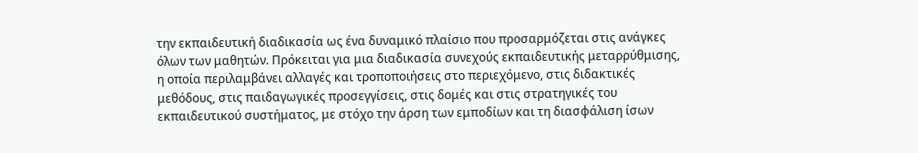την εκπαιδευτική διαδικασία ως ένα δυναμικό πλαίσιο που προσαρμόζεται στις ανάγκες όλων των μαθητών. Πρόκειται για μια διαδικασία συνεχούς εκπαιδευτικής μεταρρύθμισης, η οποία περιλαμβάνει αλλαγές και τροποποιήσεις στο περιεχόμενο, στις διδακτικές μεθόδους, στις παιδαγωγικές προσεγγίσεις, στις δομές και στις στρατηγικές του εκπαιδευτικού συστήματος, με στόχο την άρση των εμποδίων και τη διασφάλιση ίσων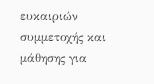ευκαιριών συμμετοχής και μάθησης για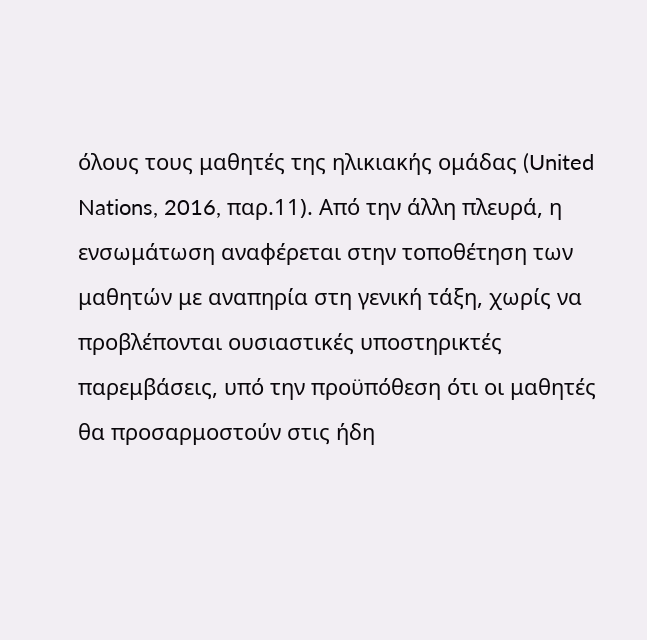όλους τους μαθητές της ηλικιακής ομάδας (United Nations, 2016, παρ.11). Από την άλλη πλευρά, η ενσωμάτωση αναφέρεται στην τοποθέτηση των μαθητών με αναπηρία στη γενική τάξη, χωρίς να προβλέπονται ουσιαστικές υποστηρικτές παρεμβάσεις, υπό την προϋπόθεση ότι οι μαθητές θα προσαρμοστούν στις ήδη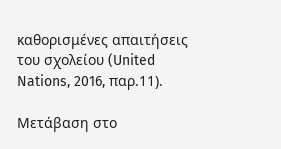καθορισμένες απαιτήσεις του σχολείου (United Nations, 2016, παρ.11).

Μετάβαση στο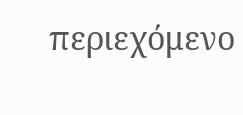περιεχόμενο